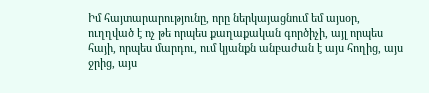Իմ հայտարարությունը, որը ներկայացնում եմ այսօր, ուղղված է ոչ թե որպես քաղաքական գործիչի, այլ որպես հայի, որպես մարդու, ում կյանքն անբաժան է այս հողից, այս ջրից, այս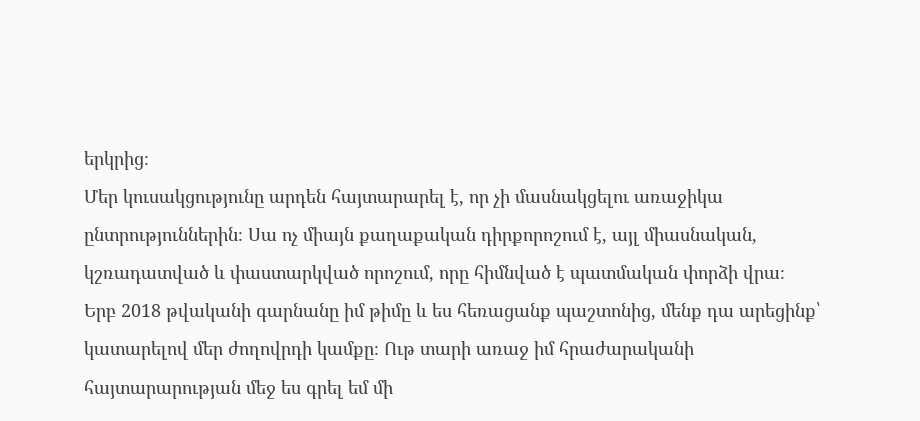երկրից։
Մեր կուսակցությունը արդեն հայտարարել է, որ չի մասնակցելու առաջիկա ընտրություններին։ Սա ոչ միայն քաղաքական դիրքորոշում է, այլ միասնական, կշռադատված և փաստարկված որոշում, որը հիմնված է պատմական փորձի վրա։
Երբ 2018 թվականի գարնանը իմ թիմը և ես հեռացանք պաշտոնից, մենք դա արեցինք՝ կատարելով մեր ժողովրդի կամքը։ Ութ տարի առաջ իմ հրաժարականի հայտարարության մեջ ես գրել եմ մի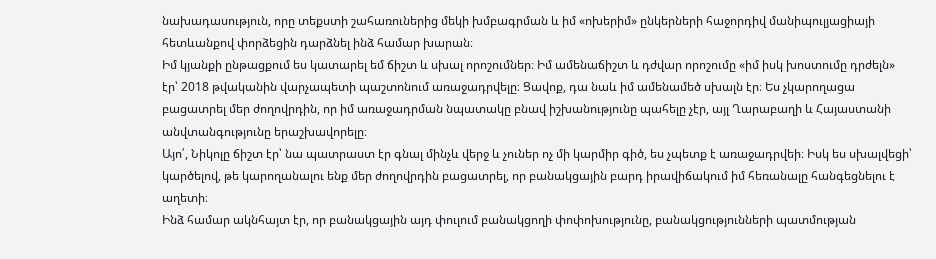նախադասություն, որը տեքստի շահառուներից մեկի խմբագրման և իմ «ոխերիմ» ընկերների հաջորդիվ մանիպուլյացիայի հետևանքով փորձեցին դարձնել ինձ համար խարան։
Իմ կյանքի ընթացքում ես կատարել եմ ճիշտ և սխալ որոշումներ։ Իմ ամենաճիշտ և դժվար որոշումը «իմ իսկ խոստումը դրժելն» էր՝ 2018 թվականին վարչապետի պաշտոնում առաջադրվելը։ Ցավոք, դա նաև իմ ամենամեծ սխալն էր։ Ես չկարողացա բացատրել մեր ժողովրդին, որ իմ առաջադրման նպատակը բնավ իշխանությունը պահելը չէր, այլ Ղարաբաղի և Հայաստանի անվտանգությունը երաշխավորելը։
Այո՛, Նիկոլը ճիշտ էր՝ նա պատրաստ էր գնալ մինչև վերջ և չուներ ոչ մի կարմիր գիծ, ես չպետք է առաջադրվեի։ Իսկ ես սխալվեցի՝ կարծելով, թե կարողանալու ենք մեր ժողովրդին բացատրել, որ բանակցային բարդ իրավիճակում իմ հեռանալը հանգեցնելու է աղետի։
Ինձ համար ակնհայտ էր, որ բանակցային այդ փուլում բանակցողի փոփոխությունը, բանակցությունների պատմության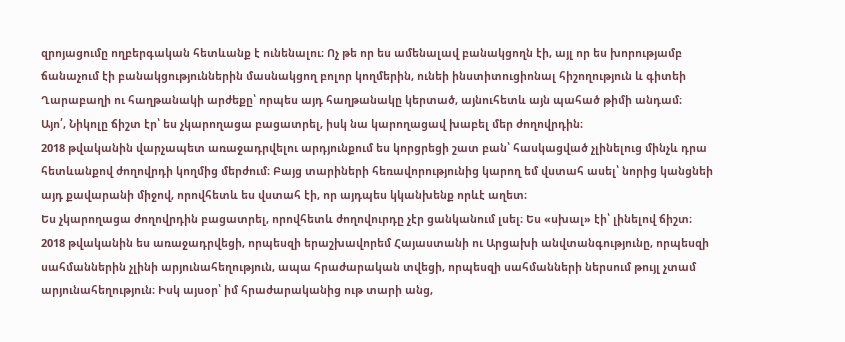զրոյացումը ողբերգական հետևանք է ունենալու։ Ոչ թե որ ես ամենալավ բանակցողն էի, այլ որ ես խորությամբ ճանաչում էի բանակցություններին մասնակցող բոլոր կողմերին, ունեի ինստիտուցիոնալ հիշողություն և գիտեի Ղարաբաղի ու հաղթանակի արժեքը՝ որպես այդ հաղթանակը կերտած, այնուհետև այն պահած թիմի անդամ։
Այո՛, Նիկոլը ճիշտ էր՝ ես չկարողացա բացատրել, իսկ նա կարողացավ խաբել մեր ժողովրդին։
2018 թվականին վարչապետ առաջադրվելու արդյունքում ես կորցրեցի շատ բան՝ հասկացված չլինելուց մինչև դրա հետևանքով ժողովրդի կողմից մերժում։ Բայց տարիների հեռավորությունից կարող եմ վստահ ասել՝ նորից կանցնեի այդ քավարանի միջով, որովհետև ես վստահ էի, որ այդպես կկանխենք որևէ աղետ։
Ես չկարողացա ժողովրդին բացատրել, որովհետև ժողովուրդը չէր ցանկանում լսել։ Ես «սխալ» էի՝ լինելով ճիշտ։
2018 թվականին ես առաջադրվեցի, որպեսզի երաշխավորեմ Հայաստանի ու Արցախի անվտանգությունը, որպեսզի սահմաններին չլինի արյունահեղություն, ապա հրաժարական տվեցի, որպեսզի սահմանների ներսում թույլ չտամ արյունահեղություն։ Իսկ այսօր՝ իմ հրաժարականից ութ տարի անց,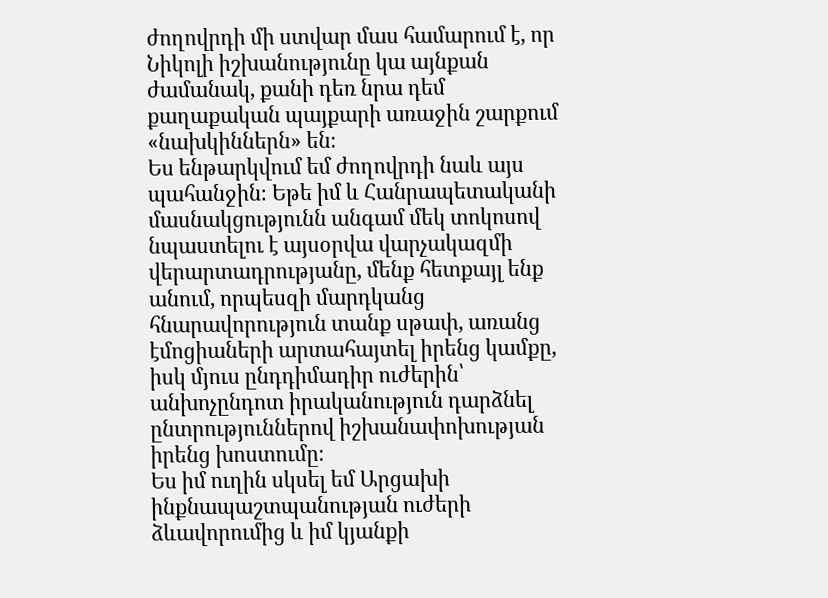ժողովրդի մի ստվար մաս համարում է, որ Նիկոլի իշխանությունը կա այնքան ժամանակ, քանի դեռ նրա դեմ քաղաքական պայքարի առաջին շարքում «նախկիններն» են։
Ես ենթարկվում եմ ժողովրդի նաև այս պահանջին։ Եթե իմ և Հանրապետականի մասնակցությունն անգամ մեկ տոկոսով նպաստելու է այսօրվա վարչակազմի վերարտադրությանը, մենք հետքայլ ենք անում, որպեսզի մարդկանց հնարավորություն տանք սթափ, առանց էմոցիաների արտահայտել իրենց կամքը, իսկ մյուս ընդդիմադիր ուժերին՝ անխոչընդոտ իրականություն դարձնել ընտրություններով իշխանափոխության իրենց խոստումը։
Ես իմ ուղին սկսել եմ Արցախի ինքնապաշտպանության ուժերի ձևավորումից և իմ կյանքի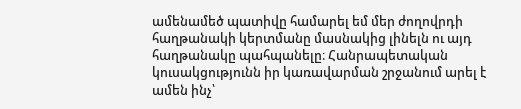ամենամեծ պատիվը համարել եմ մեր ժողովրդի հաղթանակի կերտմանը մասնակից լինելն ու այդ հաղթանակը պահպանելը։ Հանրապետական կուսակցությունն իր կառավարման շրջանում արել է ամեն ինչ՝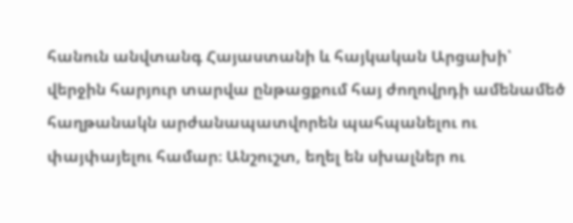հանուն անվտանգ Հայաստանի և հայկական Արցախի՝ վերջին հարյուր տարվա ընթացքում հայ ժողովրդի ամենամեծ հաղթանակն արժանապատվորեն պահպանելու ու փայփայելու համար։ Անշուշտ, եղել են սխալներ ու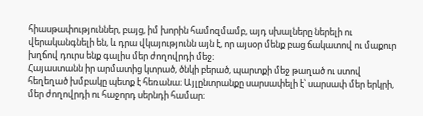հիասթափություններ, բայց, իմ խորին համոզմամբ, այդ սխալները ներելի ու վերականգնելի են, և դրա վկայությունն այն է, որ այսօր մենք բաց ճակատով ու մաքուր խղճով դուրս ենք գալիս մեր ժողովրդի մեջ։
Հայաստանն իր արմատից կտրած, ծնկի բերած, պարտքի մեջ թաղած ու ստով հեղեղած խմբակը պետք է հեռանա։ Այլընտրանքը սարսափելի է՝ սարսափ մեր երկրի, մեր ժողովրդի ու հաջորդ սերնդի համար։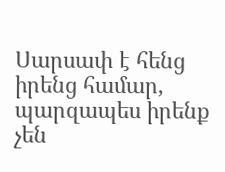Սարսափ է հենց իրենց համար, պարզապես իրենք չեն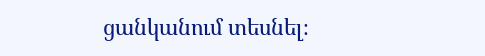ցանկանում տեսնել։